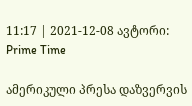11:17 | 2021-12-08 ავტორი: Prime Time

ამერიკული პრესა დაზვერვის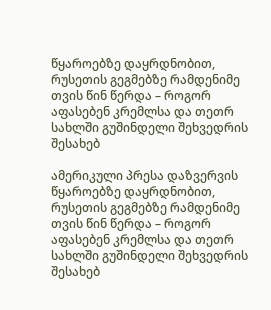წყაროებზე დაყრდნობით, რუსეთის გეგმებზე რამდენიმე თვის წინ წერდა – როგორ აფასებენ კრემლსა და თეთრ სახლში გუშინდელი შეხვედრის შესახებ

ამერიკული პრესა დაზვერვის წყაროებზე დაყრდნობით, რუსეთის გეგმებზე რამდენიმე თვის წინ წერდა – როგორ აფასებენ კრემლსა და თეთრ სახლში გუშინდელი შეხვედრის შესახებ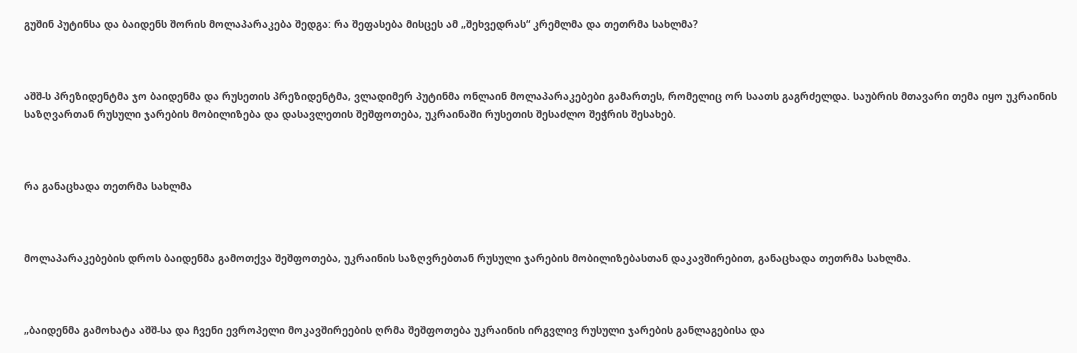გუშინ პუტინსა და ბაიდენს შორის მოლაპარაკება შედგა: რა შეფასება მისცეს ამ „შეხვედრას“ კრემლმა და თეთრმა სახლმა?



აშშ-ს პრეზიდენტმა ჯო ბაიდენმა და რუსეთის პრეზიდენტმა, ვლადიმერ პუტინმა ონლაინ მოლაპარაკებები გამართეს, რომელიც ორ საათს გაგრძელდა. საუბრის მთავარი თემა იყო უკრაინის საზღვართან რუსული ჯარების მობილიზება და დასავლეთის შეშფოთება, უკრაინაში რუსეთის შესაძლო შეჭრის შესახებ.



რა განაცხადა თეთრმა სახლმა



მოლაპარაკებების დროს ბაიდენმა გამოთქვა შეშფოთება, უკრაინის საზღვრებთან რუსული ჯარების მობილიზებასთან დაკავშირებით, განაცხადა თეთრმა სახლმა.



„ბაიდენმა გამოხატა აშშ-სა და ჩვენი ევროპელი მოკავშირეების ღრმა შეშფოთება უკრაინის ირგვლივ რუსული ჯარების განლაგებისა და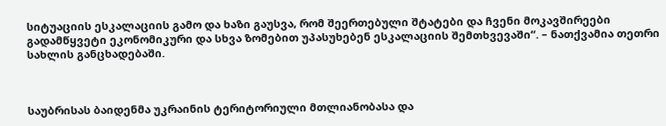სიტუაციის ესკალაციის გამო და ხაზი გაუსვა, რომ შეერთებული შტატები და ჩვენი მოკავშირეები გადამწყვეტი ეკონომიკური და სხვა ზომებით უპასუხებენ ესკალაციის შემთხვევაში“. – ნათქვამია თეთრი სახლის განცხადებაში.



საუბრისას ბაიდენმა უკრაინის ტერიტორიული მთლიანობასა და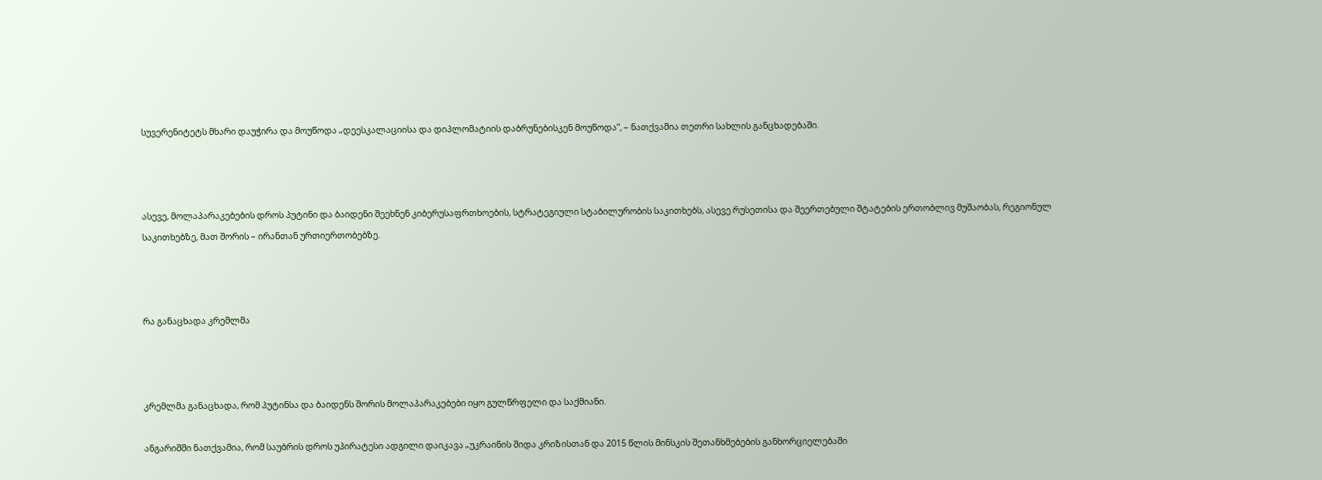სუვერენიტეტს მხარი დაუჭირა და მოუწოდა „დეესკალაციისა და დიპლომატიის დაბრუნებისკენ მოუწოდა“, – ნათქვამია თეთრი სახლის განცხადებაში.



ასევე, მოლაპარაკებების დროს პუტინი და ბაიდენი შეეხნენ კიბერუსაფრთხოების, სტრატეგიული სტაბილურობის საკითხებს, ასევე რუსეთისა და შეერთებული შტატების ერთობლივ მუშაობას, რეგიონულ საკითხებზე, მათ შორის – ირანთან ურთიერთობებზე.



რა განაცხადა კრემლმა



კრემლმა განაცხადა, რომ პუტინსა და ბაიდენს შორის მოლაპარაკებები იყო გულწრფელი და საქმიანი.

ანგარიშში ნათქვამია, რომ საუბრის დროს უპირატესი ადგილი დაიკავა „უკრაინის შიდა კრიზისთან და 2015 წლის მინსკის შეთანხმებების განხორციელებაში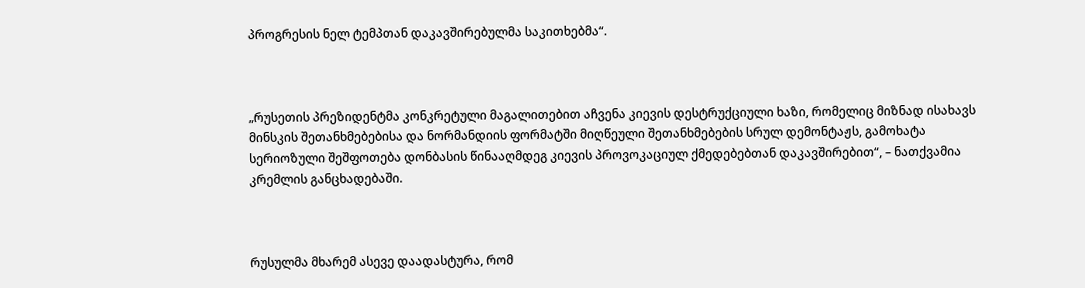პროგრესის ნელ ტემპთან დაკავშირებულმა საკითხებმა“.



„რუსეთის პრეზიდენტმა კონკრეტული მაგალითებით აჩვენა კიევის დესტრუქციული ხაზი, რომელიც მიზნად ისახავს მინსკის შეთანხმებებისა და ნორმანდიის ფორმატში მიღწეული შეთანხმებების სრულ დემონტაჟს, გამოხატა სერიოზული შეშფოთება დონბასის წინააღმდეგ კიევის პროვოკაციულ ქმედებებთან დაკავშირებით“, – ნათქვამია კრემლის განცხადებაში.



რუსულმა მხარემ ასევე დაადასტურა, რომ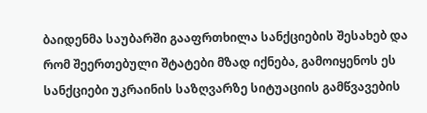ბაიდენმა საუბარში გააფრთხილა სანქციების შესახებ და რომ შეერთებული შტატები მზად იქნება, გამოიყენოს ეს სანქციები უკრაინის საზღვარზე სიტუაციის გამწვავების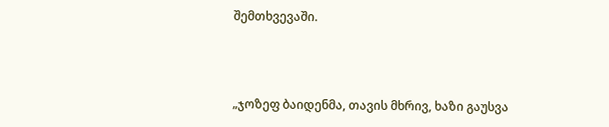შემთხვევაში.



„ჯოზეფ ბაიდენმა, თავის მხრივ, ხაზი გაუსვა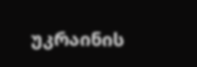უკრაინის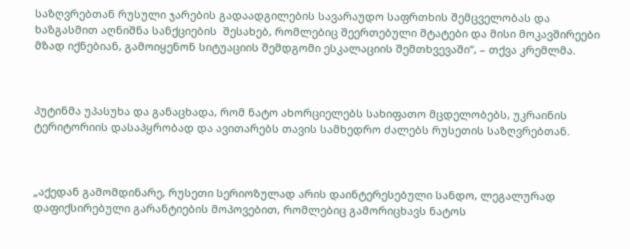საზღვრებთან რუსული ჯარების გადაადგილების სავარაუდო საფრთხის შემცველობას და ხაზგასმით აღნიშნა სანქციების  შესახებ, რომლებიც შეერთებული შტატები და მისი მოკავშირეები მზად იქნებიან, გამოიყენონ სიტუაციის შემდგომი ესკალაციის შემთხვევაში“, – თქვა კრემლმა.



პუტინმა უპასუხა და განაცხადა, რომ ნატო ახორციელებს სახიფათო მცდელობებს, უკრაინის ტერიტორიის დასაპყრობად და ავითარებს თავის სამხედრო ძალებს რუსეთის საზღვრებთან.



„აქედან გამომდინარე, რუსეთი სერიოზულად არის დაინტერესებული სანდო, ლეგალურად დაფიქსირებული გარანტიების მოპოვებით, რომლებიც გამორიცხავს ნატოს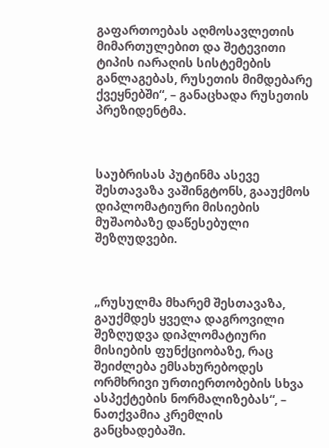გაფართოებას აღმოსავლეთის მიმართულებით და შეტევითი ტიპის იარაღის სისტემების განლაგებას, რუსეთის მიმდებარე ქვეყნებში“, – განაცხადა რუსეთის პრეზიდენტმა.



საუბრისას პუტინმა ასევე შესთავაზა ვაშინგტონს, გააუქმოს დიპლომატიური მისიების მუშაობაზე დაწესებული შეზღუდვები.



„რუსულმა მხარემ შესთავაზა, გაუქმდეს ყველა დაგროვილი შეზღუდვა დიპლომატიური მისიების ფუნქციობაზე, რაც შეიძლება ემსახურებოდეს ორმხრივი ურთიერთობების სხვა ასპექტების ნორმალიზებას“, – ნათქვამია კრემლის განცხადებაში.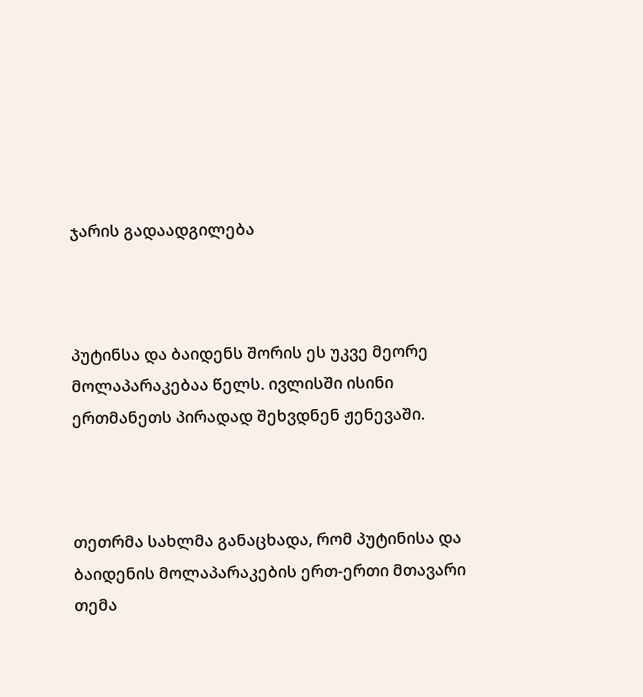ჯარის გადაადგილება



პუტინსა და ბაიდენს შორის ეს უკვე მეორე მოლაპარაკებაა წელს. ივლისში ისინი ერთმანეთს პირადად შეხვდნენ ჟენევაში.



თეთრმა სახლმა განაცხადა, რომ პუტინისა და ბაიდენის მოლაპარაკების ერთ-ერთი მთავარი თემა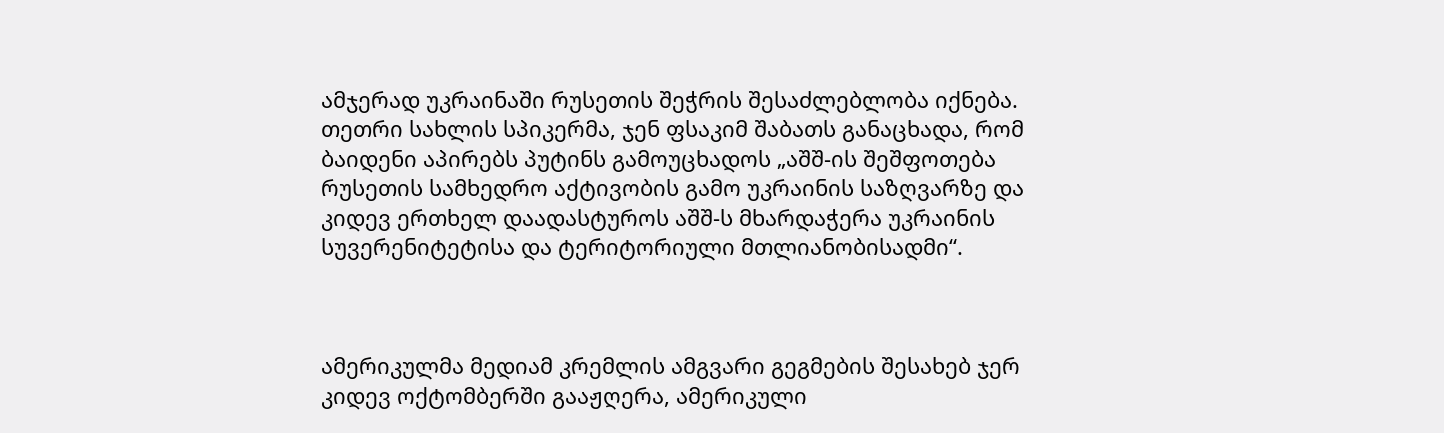ამჯერად უკრაინაში რუსეთის შეჭრის შესაძლებლობა იქნება. თეთრი სახლის სპიკერმა, ჯენ ფსაკიმ შაბათს განაცხადა, რომ ბაიდენი აპირებს პუტინს გამოუცხადოს „აშშ-ის შეშფოთება რუსეთის სამხედრო აქტივობის გამო უკრაინის საზღვარზე და კიდევ ერთხელ დაადასტუროს აშშ-ს მხარდაჭერა უკრაინის სუვერენიტეტისა და ტერიტორიული მთლიანობისადმი“.



ამერიკულმა მედიამ კრემლის ამგვარი გეგმების შესახებ ჯერ კიდევ ოქტომბერში გააჟღერა, ამერიკული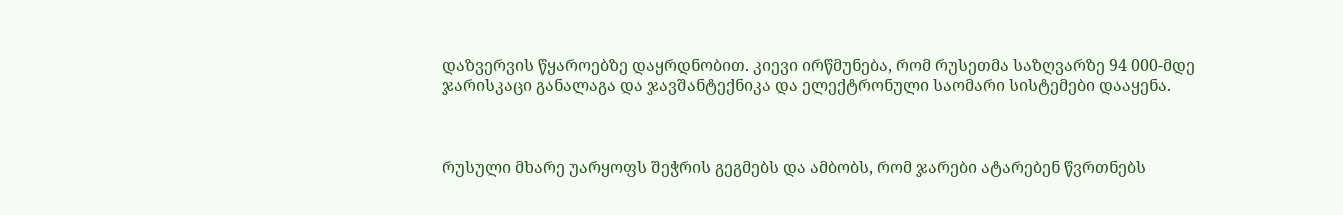დაზვერვის წყაროებზე დაყრდნობით. კიევი ირწმუნება, რომ რუსეთმა საზღვარზე 94 000-მდე ჯარისკაცი განალაგა და ჯავშანტექნიკა და ელექტრონული საომარი სისტემები დააყენა.



რუსული მხარე უარყოფს შეჭრის გეგმებს და ამბობს, რომ ჯარები ატარებენ წვრთნებს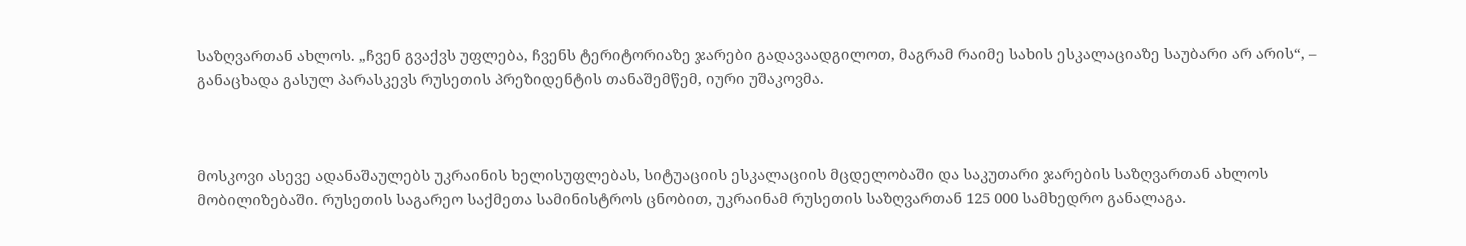საზღვართან ახლოს. „ჩვენ გვაქვს უფლება, ჩვენს ტერიტორიაზე ჯარები გადავაადგილოთ, მაგრამ რაიმე სახის ესკალაციაზე საუბარი არ არის“, – განაცხადა გასულ პარასკევს რუსეთის პრეზიდენტის თანაშემწემ, იური უშაკოვმა.



მოსკოვი ასევე ადანაშაულებს უკრაინის ხელისუფლებას, სიტუაციის ესკალაციის მცდელობაში და საკუთარი ჯარების საზღვართან ახლოს მობილიზებაში. რუსეთის საგარეო საქმეთა სამინისტროს ცნობით, უკრაინამ რუსეთის საზღვართან 125 000 სამხედრო განალაგა.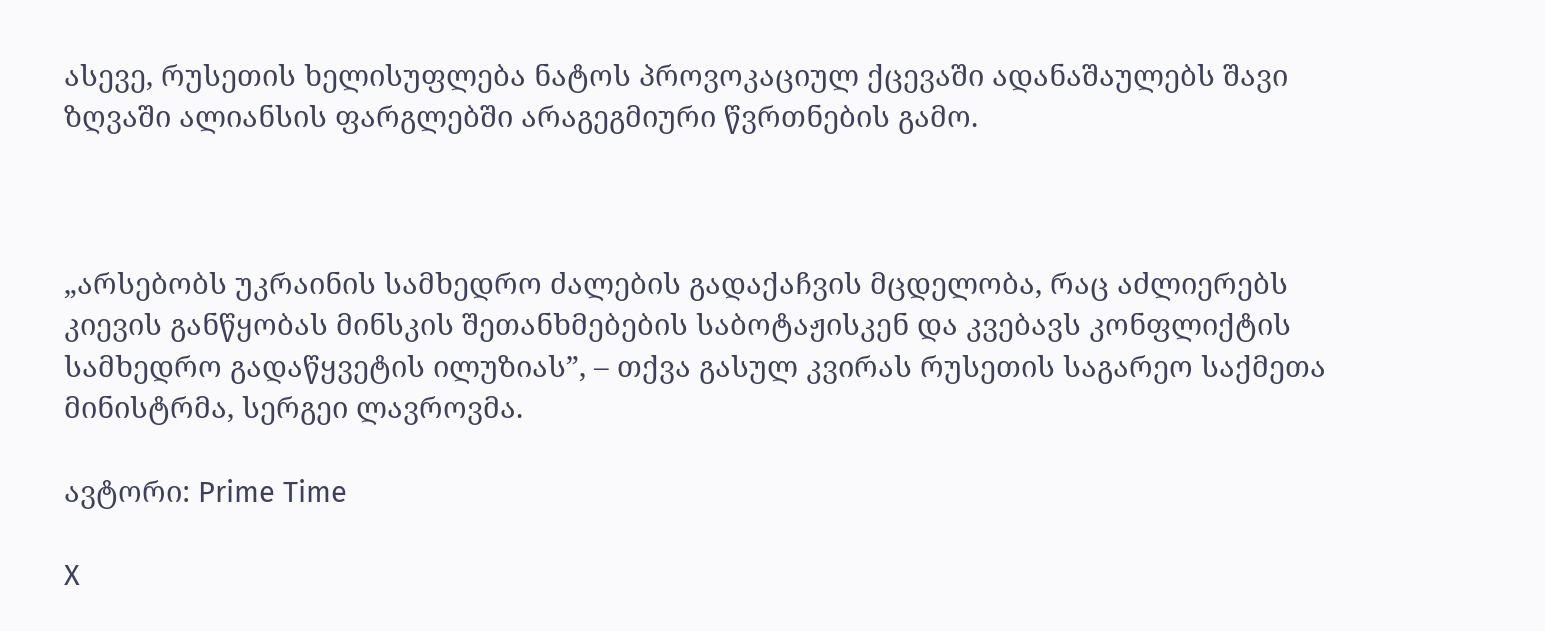ასევე, რუსეთის ხელისუფლება ნატოს პროვოკაციულ ქცევაში ადანაშაულებს შავი ზღვაში ალიანსის ფარგლებში არაგეგმიური წვრთნების გამო.



„არსებობს უკრაინის სამხედრო ძალების გადაქაჩვის მცდელობა, რაც აძლიერებს კიევის განწყობას მინსკის შეთანხმებების საბოტაჟისკენ და კვებავს კონფლიქტის სამხედრო გადაწყვეტის ილუზიას”, – თქვა გასულ კვირას რუსეთის საგარეო საქმეთა მინისტრმა, სერგეი ლავროვმა.

ავტორი: Prime Time

X